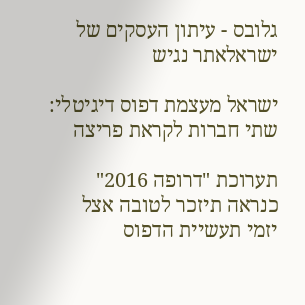גלובס - עיתון העסקים של ישראלאתר נגיש

ישראל מעצמת דפוס דיגיטלי: שתי חברות לקראת פריצה

תערוכת "דרופה 2016" כנראה תיזכר לטובה אצל יזמי תעשיית הדפוס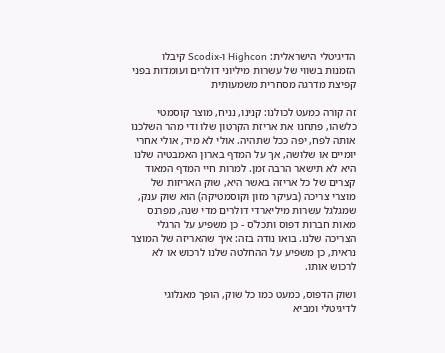הדיגיטלי הישראלית: Highcon ו-Scodix קיבלו הזמנות בשווי של עשרות מיליוני דולרים ועומדות בפני קפיצת מדרגה מסחרית משמעותית

זה קורה כמעט לכולנו: קנינו, נניח, מוצר קוסמטי כלשהו, פתחנו את אריזת הקרטון שלו ודי מהר השלכנו אותה לפח, יפה ככל שתהיה. אולי לא מיד, אולי אחרי יומיים או שלושה, אך על המדף בארון האמבטיה שלנו היא לא תישאר הרבה זמן. למרות חיי המדף המאוד קצרים של כל אריזה באשר היא, שוק האריזות של מוצרי צריכה (בעיקר מזון וקוסמטיקה) הוא שוק ענק, שמגלגל עשרות מיליארדי דולרים מדי שנה, מפרנס מאות חברות דפוס ותכל'ס - כן משפיע על הרגלי הצריכה שלנו. בואו נודה בזה: איך שהאריזה של המוצר נראית, כן משפיע על ההחלטה שלנו לרכוש או לא לרכוש אותו.

ושוק הדפוס, כמעט כמו כל שוק, הופך מאנלוגי לדיגיטלי ומביא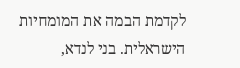לקדמת הבמה את המומחיות הישראלית. בני לנדא,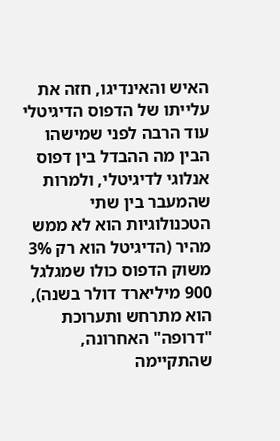האיש והאינדיגו, חזה את עלייתו של הדפוס הדיגיטלי עוד הרבה לפני שמישהו הבין מה ההבדל בין דפוס אנלוגי לדיגיטלי, ולמרות שהמעבר בין שתי הטכנולוגיות הוא לא ממש מהיר (הדיגיטל הוא רק 3% משוק הדפוס כולו שמגלגל 900 מיליארד דולר בשנה), הוא מתרחש ותערוכת "דרופה" האחרונה, שהתקיימה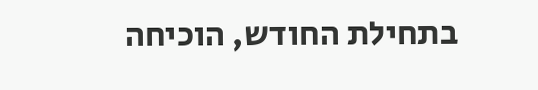בתחילת החודש, הוכיחה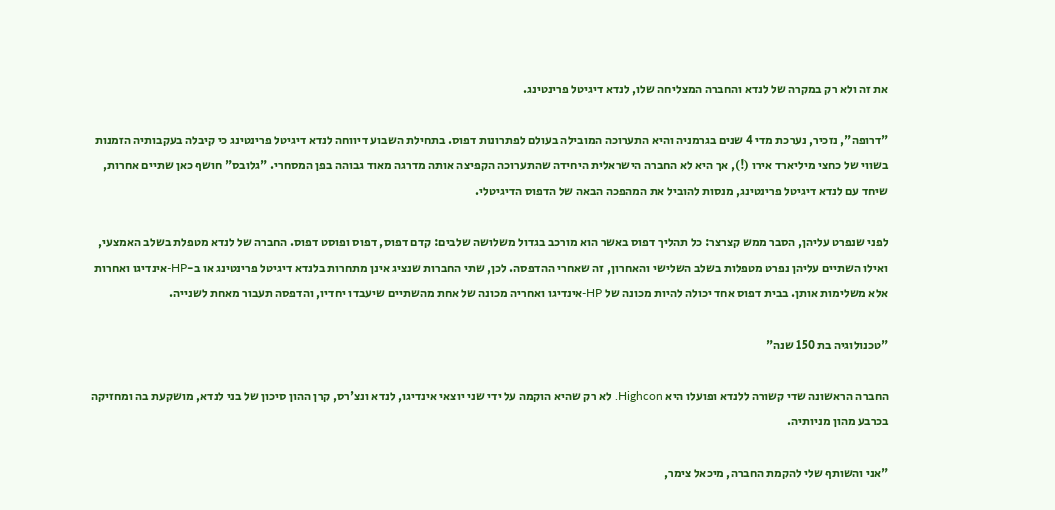את זה ולא רק במקרה של לנדא והחברה המצליחה שלו, לנדא דיגיטל פרינטינג.

"דרופה", נזכיר, נערכת מדי 4 שנים בגרמניה והיא התערוכה המובילה בעולם לפתרונות דפוס. בתחילת השבוע דיווחה לנדא דיגיטל פרינטינג כי קיבלה בעקבותיה הזמנות בשווי של כחצי מיליארד אירו (!), אך היא לא החברה הישראלית היחידה שהתערוכה הקפיצה אותה מדרגה מאוד גבוהה בפן המסחרי. "גלובס" חושף כאן שתיים אחרות, שיחד עם לנדא דיגיטל פרינטינג, מנסות להוביל את המהפכה הבאה של הדפוס הדיגיטלי.

לפני שנפרט עליהן, הסבר ממש קצרצר: כל תהליך דפוס באשר הוא מורכב בגדול משלושה שלבים: קדם דפוס, דפוס ופוסט דפוס. החברה של לנדא מטפלת בשלב האמצעי, ואילו השתיים עליהן נפרט מטפלות בשלב השלישי והאחרון, זה שאחרי ההדפסה. לכן, שתי החברות שנציג אינן מתחרות בלנדא דיגיטל פרינטינג או ב-HP-אינדיגו ואחרות אלא משלימות אותן. בבית דפוס אחד יכולה להיות מכונה של HP-אינדיגו ואחריה מכונה של אחת מהשתיים שיעבדו יחדיו, והדפסה תעבור מאחת לשנייה.

"טכנולוגיה בת 150 שנה"

החברה הראשונה שדי קשורה ללנדא ופועלו היא Highcon. לא רק שהיא הוקמה על ידי שני יוצאי אינדיגו, לנדא ונצ'רס, קרן ההון סיכון של בני לנדא, מושקעת בה ומחזיקה בכרבע מהון מניותיה.

"אני והשותף שלי להקמת החברה, מיכאל צימר,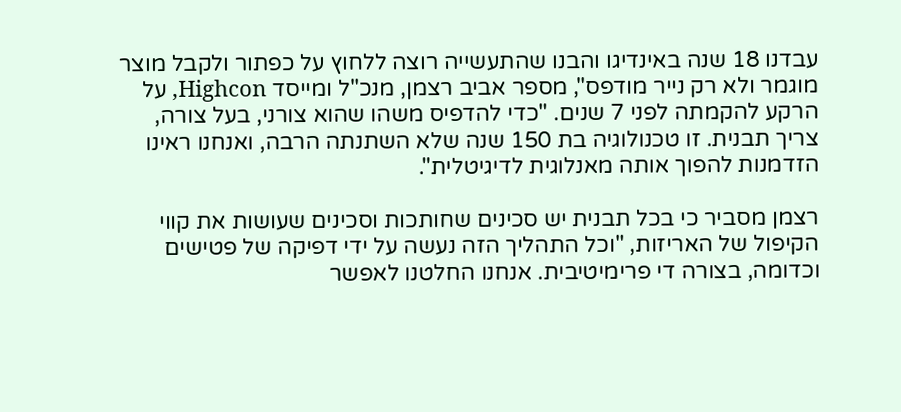עבדנו 18 שנה באינדיגו והבנו שהתעשייה רוצה ללחוץ על כפתור ולקבל מוצר מוגמר ולא רק נייר מודפס", מספר אביב רצמן, מנכ"ל ומייסד Highcon, על הרקע להקמתה לפני 7 שנים. "כדי להדפיס משהו שהוא צורני, בעל צורה, צריך תבנית. זו טכנולוגיה בת 150 שנה שלא השתנתה הרבה, ואנחנו ראינו הזדמנות להפוך אותה מאנלוגית לדיגיטלית".

רצמן מסביר כי בכל תבנית יש סכינים שחותכות וסכינים שעושות את קווי הקיפול של האריזות, "וכל התהליך הזה נעשה על ידי דפיקה של פטישים וכדומה, בצורה די פרימיטיבית. אנחנו החלטנו לאפשר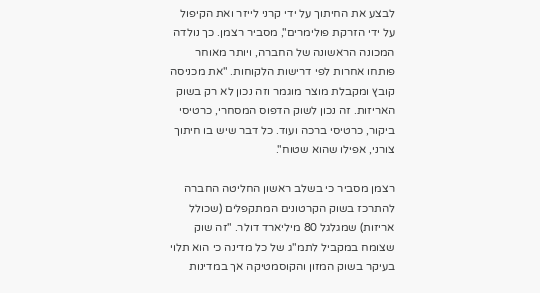לבצע את החיתוך על ידי קרני לייזר ואת הקיפול על ידי הזרקת פולימרים", מסביר רצמן. כך נולדה המכונה הראשונה של החברה, ויותר מאוחר פותחו אחרות לפי דרישות הלקוחות. "את מכניסה קובץ ומקבלת מוצר מוגמר וזה נכון לא רק בשוק האריזות. זה נכון לשוק הדפוס המסחרי, כרטיסי ביקור, כרטיסי ברכה ועוד. כל דבר שיש בו חיתוך צורני, אפילו שהוא שטוח".

רצמן מסביר כי בשלב ראשון החליטה החברה להתרכז בשוק הקרטונים המתקפלים (שכולל אריזות) שמגלגל 80 מיליארד דולר. "זה שוק שצומח במקביל לתמ"ג של כל מדינה כי הוא תלוי בעיקר בשוק המזון והקוסמטיקה אך במדינות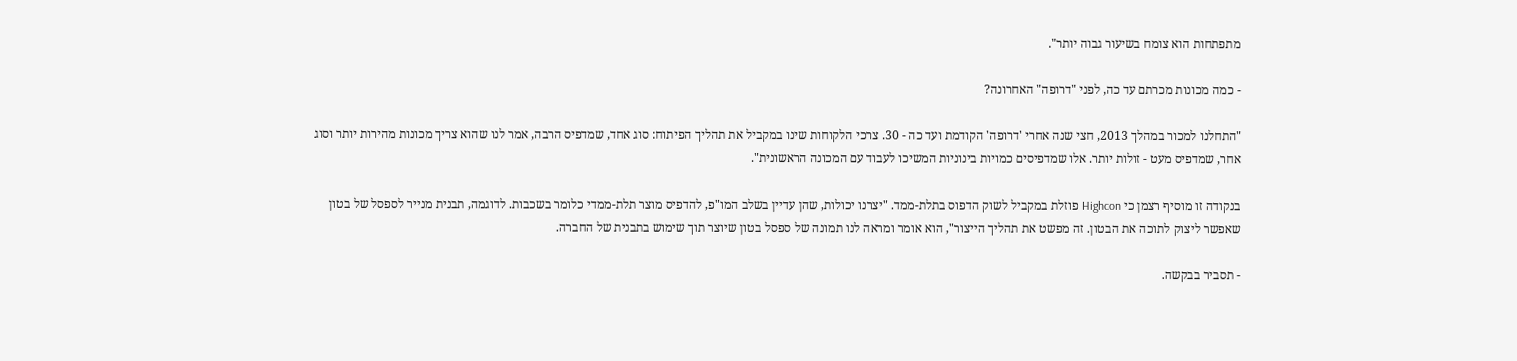מתפתחות הוא צומח בשיעור גבוה יותר".

- כמה מכונות מכרתם עד כה, לפני "דרופה" האחרונה?

"התחלנו למכור במהלך 2013, חצי שנה אחרי 'דרופה' הקודמת ועד כה - 30. צרכי הלקוחות שינו במקביל את תהליך הפיתוח: סוג אחד, שמדפיס הרבה, אמר לנו שהוא צריך מכונות מהירות יותר וסוג אחר, שמדפיס מעט - זולות יותר. אלו שמדפיסים כמויות בינוניות המשיכו לעבוד עם המכונה הראשונית".

בנקודה זו מוסיף רצמן כי Highcon פוזלת במקביל לשוק הדפוס בתלת-ממד. "יצרנו יכולות, שהן עדיין בשלב המו"פ, להדפיס מוצר תלת-ממדי כלומר בשכבות. לדוגמה, תבנית מנייר לספסל של בטון שאפשר ליצוק לתוכה את הבטון. זה מפשט את תהליך הייצור", הוא אומר ומראה לנו תמונה של ספסל בטון שיוצר תוך שימוש בתבנית של החברה.

- תסביר בבקשה.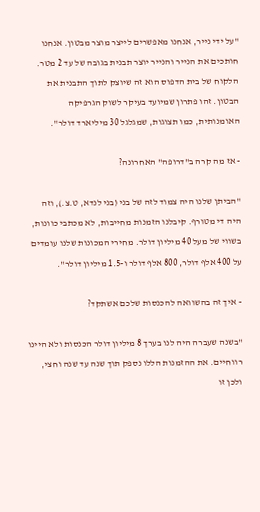"על ידי נייר, אנחנו מאפשרים לייצר מוצר מבטון. אנחנו חותכים את הנייר והנייר יוצר תבנית בגובה של עד 2 מטר. הלקוח של בית הדפוס הוא זה שיוצק לתוך התבנית את הבטון. זהו פתרון שמיועד בעיקר לשוק הגרפיקה האומנותית, כמו תצוגות, שמגלגל 30 מיליארד דולר".

- אז מה קרה ב"דרופה" האחרונה?

"הביתן שלנו היה צמוד לזה של בני (בני לנדא, ט.צ.), וזה היה די מטורף. קיבלנו הזמנות מחייבות, לא מכתבי כוונות, בשווי של מעל 40 מיליון דולר. מחירי המכונות שלנו עומדים על 400 אלף דולר, 800 אלף דולר ו-1.5 מיליון דולר".

- איך זה בהשוואה להכנסות שלכם אשתקד?

"בשנה שעברה היה לנו בערך 8 מיליון דולר הכנסות ולא היינו רווחיים. את ההזמנות הללו נספק תוך שנה עד שנה וחצי, ולכן זו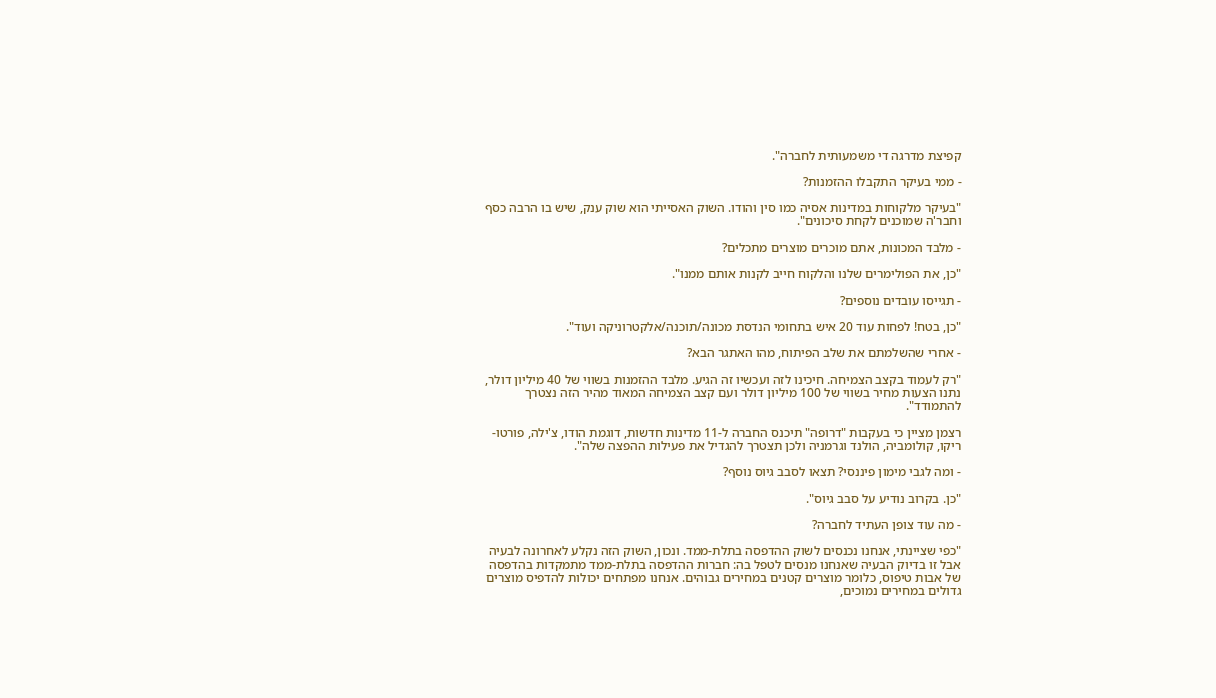קפיצת מדרגה די משמעותית לחברה".

- ממי בעיקר התקבלו ההזמנות?

"בעיקר מלקוחות במדינות אסיה כמו סין והודו. השוק האסייתי הוא שוק ענק, שיש בו הרבה כסף וחבר'ה שמוכנים לקחת סיכונים".

- מלבד המכונות, אתם מוכרים מוצרים מתכלים?

"כן, את הפולימרים שלנו והלקוח חייב לקנות אותם ממנו".

- תגייסו עובדים נוספים?

"כן, בטח! לפחות עוד 20 איש בתחומי הנדסת מכונה/תוכנה/אלקטרוניקה ועוד".

- אחרי שהשלמתם את שלב הפיתוח, מהו האתגר הבא?

"רק לעמוד בקצב הצמיחה. חיכינו לזה ועכשיו זה הגיע. מלבד ההזמנות בשווי של 40 מיליון דולר, נתנו הצעות מחיר בשווי של 100 מיליון דולר ועם קצב הצמיחה המאוד מהיר הזה נצטרך להתמודד".

רצמן מציין כי בעקבות "דרופה" תיכנס החברה ל-11 מדינות חדשות, דוגמת הודו, צ'ילה, פורטו-ריקו, קולומביה, הולנד וגרמניה ולכן תצטרך להגדיל את פעילות ההפצה שלה".

- ומה לגבי מימון פיננסי? תצאו לסבב גיוס נוסף?

"כן. בקרוב נודיע על סבב גיוס".

- מה עוד צופן העתיד לחברה?

"כפי שציינתי, אנחנו נכנסים לשוק ההדפסה בתלת-ממד. ונכון, השוק הזה נקלע לאחרונה לבעיה אבל זו בדיוק הבעיה שאנחנו מנסים לטפל בה: חברות ההדפסה בתלת-ממד מתמקדות בהדפסה של אבות טיפוס, כלומר מוצרים קטנים במחירים גבוהים. אנחנו מפתחים יכולות להדפיס מוצרים גדולים במחירים נמוכים,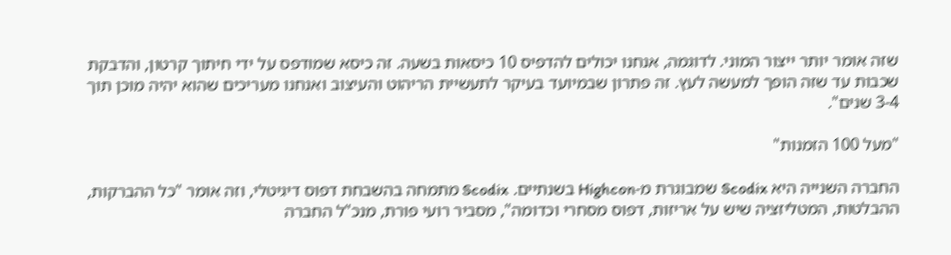שזה אומר יותר ייצור המוני. לדוגמה, אנחנו יכולים להדפיס 10 כיסאות בשעה. זה כיסא שמודפס על ידי חיתוך קרטון, והדבקת שכבות עד שזה הופך למעשה לעץ. זה פתרון שבמיועד בעיקר לתעשיית הריהוט והעיצוב ואנחנו מעריכים שהוא יהיה מוכן תוך 3-4 שנים".

"מעל 100 הזמנות"

החברה השנייה היא Scodix שמבוגרת מ-Highcon בשנתיים. Scodix מתמחה בהשבחת דפוס דיגיטלי, וזה אומר "כל ההברקות, ההבלטות, המטליזציה שיש על אריזות, דפוס מסחרי וכדומה", מסביר רועי פורת, מנכ"ל החברה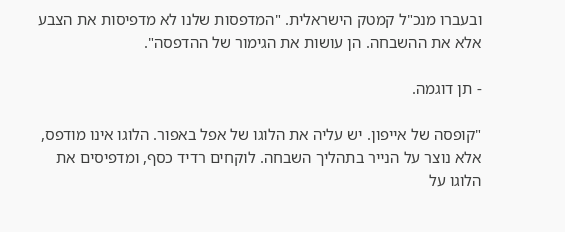ובעברו מנכ"ל קמטק הישראלית. "המדפסות שלנו לא מדפיסות את הצבע אלא את ההשבחה. הן עושות את הגימור של ההדפסה".

- תן דוגמה.

"קופסה של אייפון. יש עליה את הלוגו של אפל באפור. הלוגו אינו מודפס, אלא נוצר על הנייר בתהליך השבחה. לוקחים רדיד כסף, ומדפיסים את הלוגו על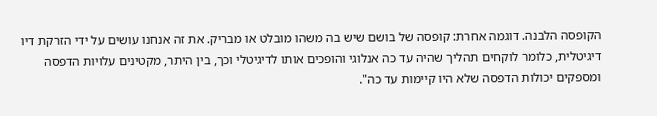הקופסה הלבנה. דוגמה אחרת: קופסה של בושם שיש בה משהו מובלט או מבריק. את זה אנחנו עושים על ידי הזרקת דיו דיגיטלית, כלומר לוקחים תהליך שהיה עד כה אנלוגי והופכים אותו לדיגיטלי וכך, בין היתר, מקטינים עלויות הדפסה ומספקים יכולות הדפסה שלא היו קיימות עד כה".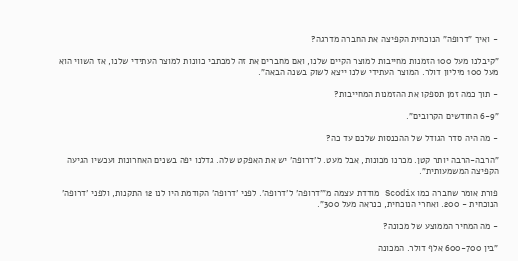- ואיך "דרופה" הנוכחית הקפיצה את החברה מדרגה?

"קיבלנו מעל 100 הזמנות מחייבות למוצר הקיים שלנו, ואם מחברים את זה למכתבי כוונות למוצר העתידי שלנו, אז השווי הוא מעל 100 מיליון דולר. המוצר העתידי שלנו ייצא לשוק בשנה הבאה".

- תוך כמה זמן תספקו את ההזמנות המחייבות?

"6-9 החודשים הקרובים".

- מה היה סדר הגודל של ההכנסות שלכם עד כה?

"הרבה-הרבה יותר קטן. מכרנו מכונות, אבל מעט. ל'דרופה' יש את האפקט שלה. גדלנו יפה בשנים האחרונות ועכשיו הגיעה הקפיצה המשמעותית".

פורת אומר שחברה כמו Scodix מודדת עצמה מ"'דרופה' ל'דרופה'. לפני 'דרופה' הקודמת היו לנו 12 התקנות, ולפני 'דרופה' הנוכחית - 200. ואחרי הנוכחית, כנראה מעל 300".

- מה המחיר הממוצע של מכונה?

"בין 600-700 אלף דולר. המכונה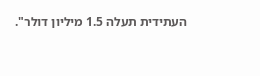העתידית תעלה 1.5 מיליון דולר".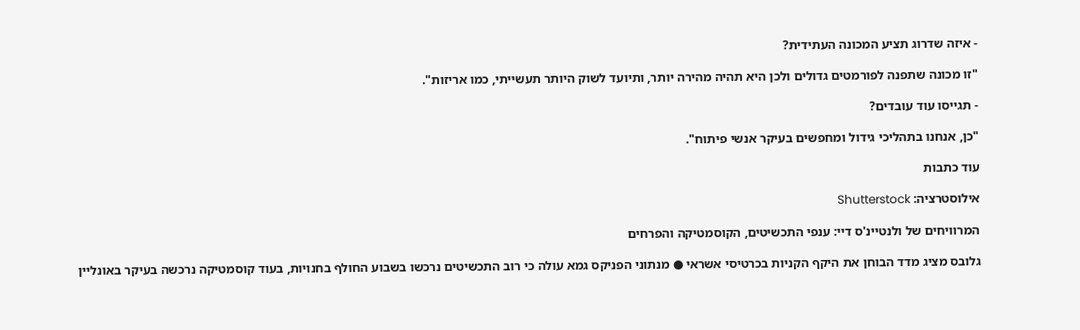- איזה שדרוג תציע המכונה העתידית?

"זו מכונה שתפנה לפורמטים גדולים ולכן היא תהיה מהירה יותר, ותיועד לשוק היותר תעשייתי, כמו אריזות".

- תגייסו עוד עובדים?

"כן, אנחנו בתהליכי גידול ומחפשים בעיקר אנשי פיתוח".

עוד כתבות

אילוסטרציה: Shutterstock

המרוויחים של ולנטיינ'ס דיי: ענפי התכשיטים, הקוסמטיקה והפרחים

גלובס מציג מדד הבוחן את היקף הקניות בכרטיסי אשראי ● מנתוני הפניקס גמא עולה כי רוב התכשיטים נרכשו בשבוע החולף בחנויות, בעוד קוסמטיקה נרכשה בעיקר באונליין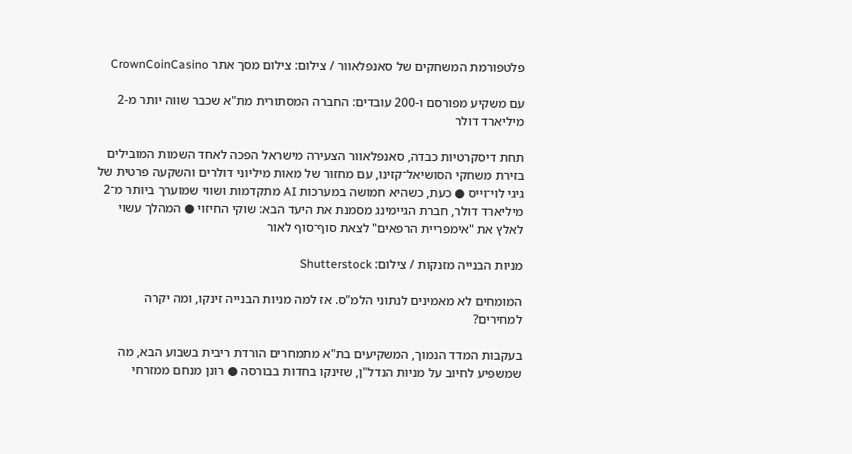פלטפורמת המשחקים של סאנפלאוור / צילום: צילום מסך אתר CrownCoinCasino

עם משקיע מפורסם ו-200 עובדים: החברה המסתורית מת"א שכבר שווה יותר מ-2 מיליארד דולר

תחת דיסקרטיות כבדה, סאנפלאוור הצעירה מישראל הפכה לאחד השמות המובילים בזירת משחקי הסושיאל־קזינו, עם מחזור של מאות מיליוני דולרים והשקעה פרטית של גיגי לוי־וייס ● כעת, כשהיא חמושה במערכות AI מתקדמות ושווי שמוערך ביותר מ־2 מיליארד דולר, חברת הגיימינג מסמנת את היעד הבא: שוקי החיזוי ● המהלך עשוי לאלץ את "אימפריית הרפאים" לצאת סוף־סוף לאור

מניות הבנייה מזנקות / צילום: Shutterstock

המומחים לא מאמינים לנתוני הלמ"ס. אז למה מניות הבנייה זינקו, ומה יקרה למחירים?

בעקבות המדד הנמוך, המשקיעים בת"א מתמחרים הורדת ריבית בשבוע הבא, מה שמשפיע לחיוב על מניות הנדל"ן, שזינקו בחדות בבורסה ● רונן מנחם ממזרחי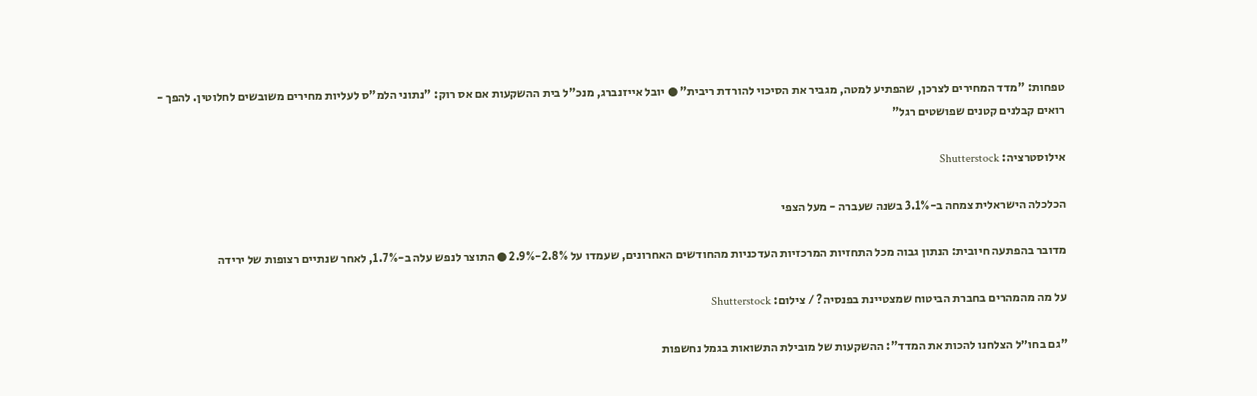טפחות: "מדד המחירים לצרכן, שהפתיע למטה, מגביר את הסיכוי להורדת ריבית" ● יובל אייזנברג, מנכ"ל בית ההשקעות אם אס רוק: "נתוני הלמ"ס לעליות מחירים משובשים לחלוטין. להפך - רואים קבלנים קטנים שפושטים רגל"

אילוסטרציה: Shutterstock

הכלכלה הישראלית צמחה ב-3.1% בשנה שעברה - מעל הצפי

מדובר בהפתעה חיובית: הנתון גבוה מכל התחזיות המרכזיות העדכניות מהחודשים האחרונים, שעמדו על 2.8%-2.9% ● התוצר לנפש עלה ב-1.7%, לאחר שנתיים רצופות של ירידה

על מה מהמהרים בחברת הביטוח שמצטיינת בפנסיה? / צילום: Shutterstock

"גם בחו״ל הצלחנו להכות את המדד": ההשקעות של מובילת התשואות בגמל נחשפות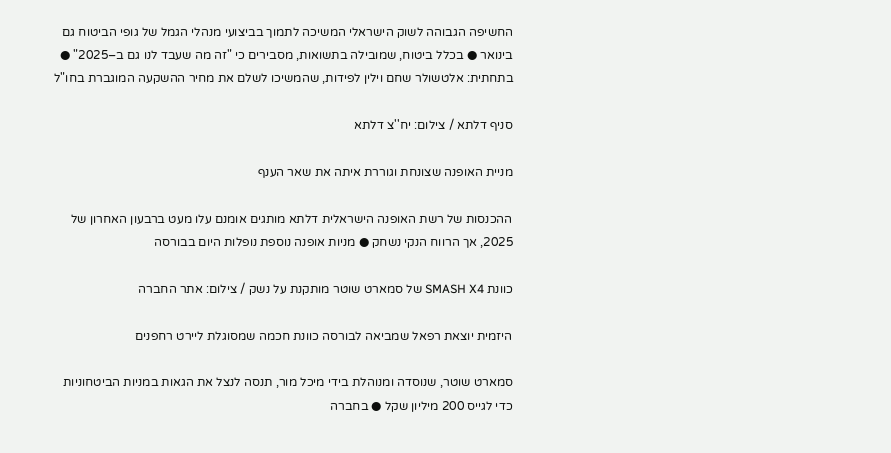החשיפה הגבוהה לשוק הישראלי המשיכה לתמוך בביצועי מנהלי הגמל של גופי הביטוח גם בינואר ● בכלל ביטוח, שמובילה בתשואות, מסבירים כי "זה מה שעבד לנו גם ב–2025" ● בתחתית: אלטשולר שחם וילין לפידות, שהמשיכו לשלם את מחיר ההשקעה המוגברת בחו"ל

סניף דלתא / צילום: יח''צ דלתא

מניית האופנה שצונחת וגוררת איתה את שאר הענף

ההכנסות של רשת האופנה הישראלית דלתא מותגים אומנם עלו מעט ברבעון האחרון של 2025, אך הרווח הנקי נשחק ● מניות אופנה נוספת נופלות היום בבורסה

כוונת SMASH X4 של סמארט שוטר מותקנת על נשק / צילום: אתר החברה

היזמית יוצאת רפאל שמביאה לבורסה כוונת חכמה שמסוגלת ליירט רחפנים

סמארט שוטר, שנוסדה ומנוהלת בידי מיכל מור, תנסה לנצל את הגאות במניות הביטחוניות כדי לגייס 200 מיליון שקל ● בחברה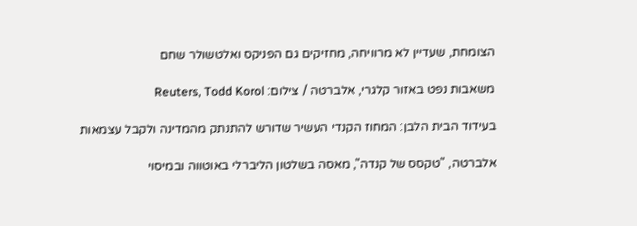הצומחת, שעדיין לא מרוויחה, מחזיקים גם הפניקס ואלטשולר שחם

משאבות נפט באזור קלגרי, אלברטה / צילום: Reuters, Todd Korol

בעידוד הבית הלבן: המחוז הקנדי העשיר שדורש להתנתק מהמדינה ולקבל עצמאות

אלברטה, "טקסס של קנדה", מאסה בשלטון הליברלי באוטווה ובמיסוי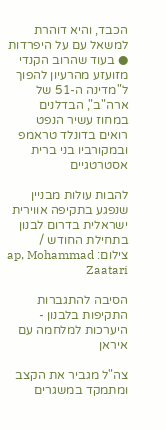הכבד, והיא דוהרת למשאל עם על היפרדות ● בעוד שהרוב הקנדי מזועזע מהרעיון להפוך ל"מדינה ה-51 של ארה"ב", הבדלנים במחוז עשיר הנפט רואים בדונלד טראמפ ובמקורביו בני ברית אסטרטגיים

להבות עולות מבניין שנפגע בתקיפה אווירית ישראלית בדרום לבנון בתחילת החודש / צילום: ap, Mohammad Zaatari

הסיבה להתגברות התקיפות בלבנון - היערכות למלחמה עם איראן

צה"ל מגביר את הקצב ומתמקד במשגרים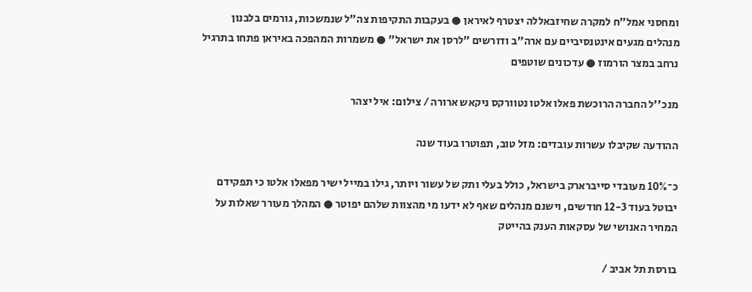ומחסני אמל"ח למקרה שחיזבאללה יצטרף לאיראן ● בעקבות התקיפות צה"ל שנמשכות, גורמים בלבנון מנהלים מגעים אינטנסיביים עם ארה"ב ודורשים "לרסן את ישראל" ● משמרות המהפכה באיראן פתחו בתרגיל נרחב במצר הורמוז ● עדכונים שוטפים

מנכ''ל החברה הרוכשת פאלו אלטו נטוורקס ניקאש ארורה / צילום: איל יצהר

ההודעה שקיבלו עשרות עובדים: מזל טוב, תפוטרו בעוד שנה

כ־10% מעובדי סייברארק בישראל, כולל בעלי ותק של עשור ויותר, גילו במייל ישיר מפאלו אלטו כי תפקידם יבוטל בעוד 12-3 חודשים, וישנם מנהלים שאף לא ידעו מי מהצוות שלהם יפוטר ● המהלך מעורר שאלות על המחיר האנושי של עסקאות הענק בהייטק

בורסת תל אביב /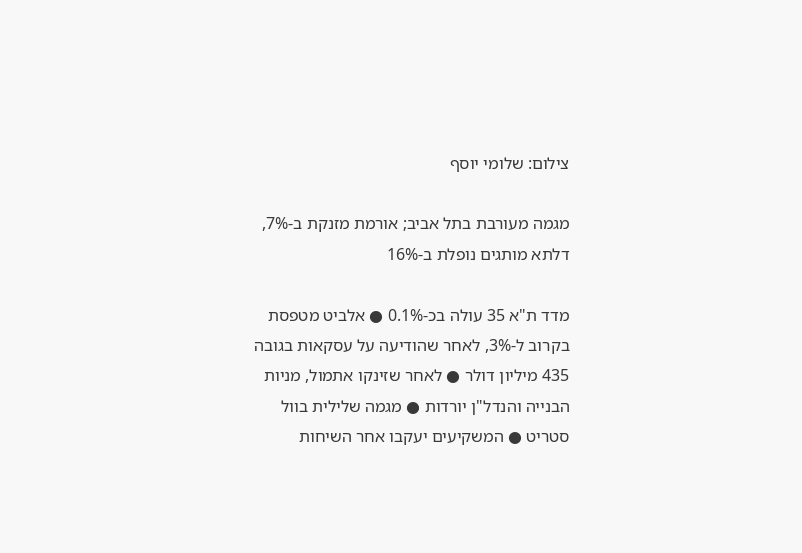צילום: שלומי יוסף

מגמה מעורבת בתל אביב; אורמת מזנקת ב-7%, דלתא מותגים נופלת ב-16%

מדד ת"א 35 עולה בכ-0.1% ● אלביט מטפסת בקרוב ל-3%, לאחר שהודיעה על עסקאות בגובה 435 מיליון דולר ● לאחר שזינקו אתמול, מניות הבנייה והנדל"ן יורדות ● מגמה שלילית בוול סטריט ● המשקיעים יעקבו אחר השיחות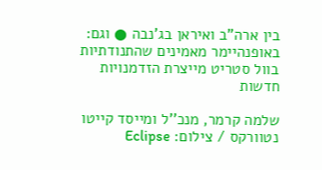בין ארה"ב ואיראן בג'נבה ● וגם: באופנהיימר מאמינים שהתנודתיות בוול סטריט מייצרת הזדמנויות חדשות

שלמה קרמר, מנכ''ל ומייסד קייטו נטוורקס / צילום: Eclipse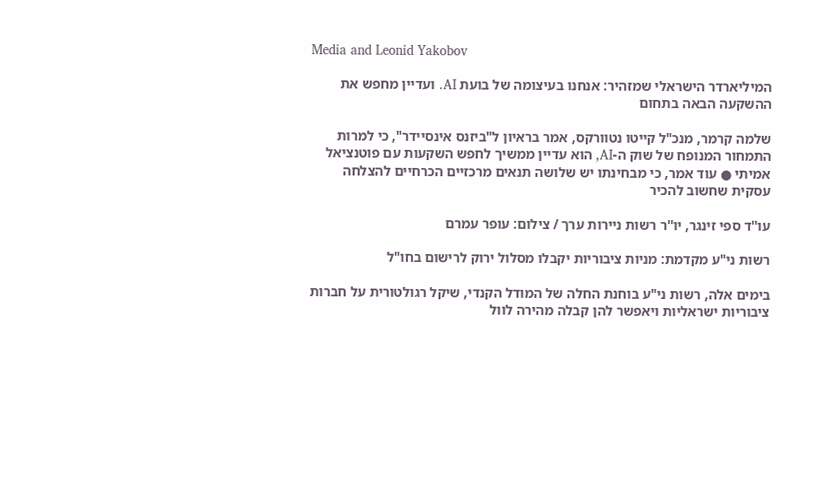Media and Leonid Yakobov

המיליארדר הישראלי שמזהיר: אנחנו בעיצומה של בועת AI. ועדיין מחפש את ההשקעה הבאה בתחום

שלמה קרמר, מנכ"ל קייטו נטוורקס, אמר בראיון ל"ביזנס אינסיידר", כי למרות התמחור המנופח של שוק ה-AI, הוא עדיין ממשיך לחפש השקעות עם פוטנציאל אמיתי ● עוד אמר, כי מבחינתו יש שלושה תנאים מרכזיים הכרחיים להצלחה עסקית שחשוב להכיר

עו''ד ספי זינגר, יו''ר רשות ניירות ערך / צילום: עופר עמרם

רשות ני"ע מקדמת: מניות ציבוריות יקבלו מסלול ירוק לרישום בחו"ל

בימים אלה, רשות ני"ע בוחנת החלה של המודל הקנדי, שיקל רגולטורית על חברות ציבוריות ישראליות ויאפשר להן קבלה מהירה לוול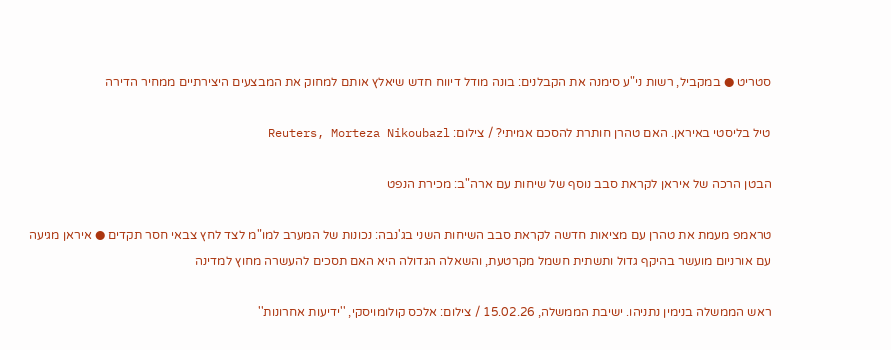סטריט ● במקביל, רשות ני"ע סימנה את הקבלנים: בונה מודל דיווח חדש שיאלץ אותם למחוק את המבצעים היצירתיים ממחיר הדירה

טיל בליסטי באיראן. האם טהרן חותרת להסכם אמיתי? / צילום: Reuters, Morteza Nikoubazl

הבטן הרכה של איראן לקראת סבב נוסף של שיחות עם ארה"ב: מכירת הנפט

טראמפ מעמת את טהרן עם מציאות חדשה לקראת סבב השיחות השני בג'נבה: נכונות של המערב למו"מ לצד לחץ צבאי חסר תקדים ● איראן מגיעה עם אורניום מועשר בהיקף גדול ותשתית חשמל מקרטעת, והשאלה הגדולה היא האם תסכים להעשרה מחוץ למדינה

ראש הממשלה בנימין נתניהו. ישיבת הממשלה, 15.02.26 / צילום: אלכס קולומויסקי, ''ידיעות אחרונות''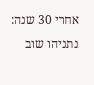אחרי 30 שנה: נתניהו שוב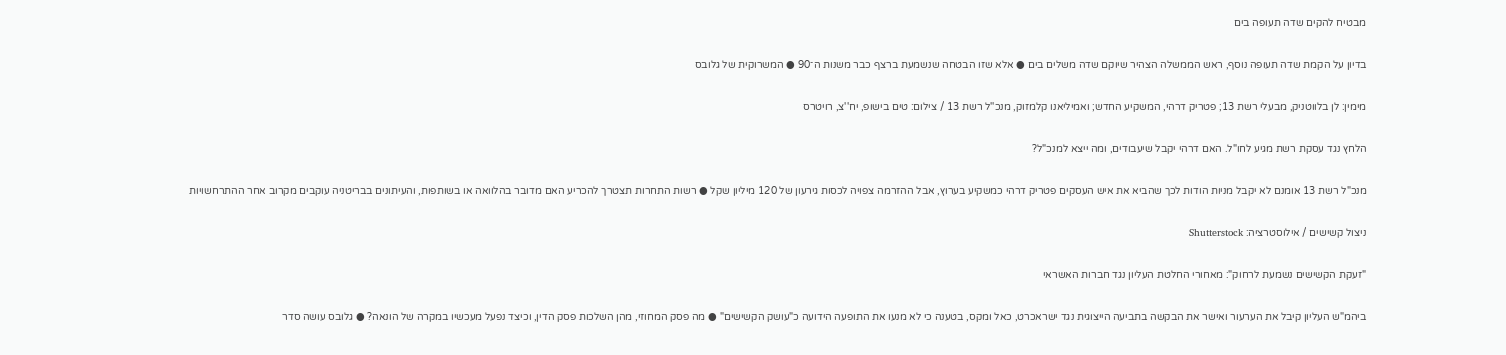מבטיח להקים שדה תעופה בים

בדיון על הקמת שדה תעופה נוסף, ראש הממשלה הצהיר שיוקם שדה משלים בים ● אלא שזו הבטחה שנשמעת ברצף כבר משנות ה־90 ● המשרוקית של גלובס

מימין: לן בלווטניק, מבעלי רשת 13; פטריק דרהי, המשקיע החדש; ואמיליאנו קלמזוק, מנכ''ל רשת 13 / צילום: טים בישופ, יח''צ, רויטרס

הלחץ נגד עסקת רשת מגיע לחו"ל. האם דרהי יקבל שיעבודים, ומה ייצא למנכ"ל?

מנכ"ל רשת 13 אומנם לא יקבל מניות הודות לכך שהביא את איש העסקים פטריק דרהי כמשקיע בערוץ, אבל ההזרמה צפויה לכסות גירעון של 120 מיליון שקל ● רשות התחרות תצטרך להכריע האם מדובר בהלוואה או בשותפות, והעיתונים בבריטניה עוקבים מקרוב אחר ההתרחשויות

ניצול קשישים / אילוסטרציה: Shutterstock

"זעקת הקשישים נשמעת לרחוק": מאחורי החלטת העליון נגד חברות האשראי

ביהמ"ש העליון קיבל את הערעור ואישר את הבקשה בתביעה הייצוגית נגד ישראכרט, כאל ומקס, בטענה כי לא מנעו את התופעה הידועה כ"עושק הקשישים" ● מה פסק המחוזי, מהן השלכות פסק הדין, וכיצד נפעל מעכשיו במקרה של הונאה? ● גלובס עושה סדר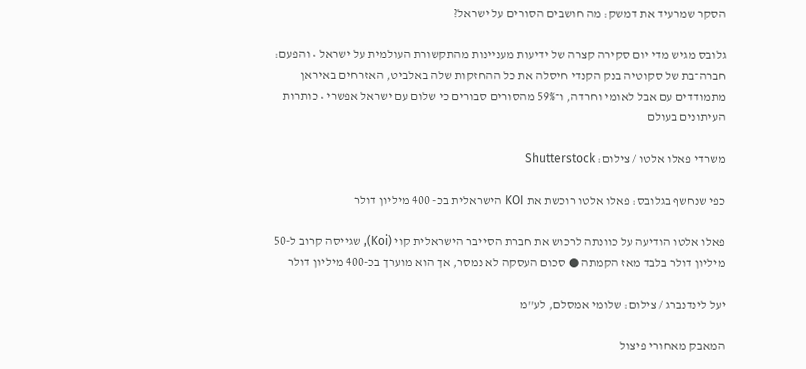הסקר שמרעיד את דמשק: מה חושבים הסורים על ישראל?

גלובס מגיש מדי יום סקירה קצרה של ידיעות מעניינות מהתקשורת העולמית על ישראל • והפעם: חברה־בת של סקוטיה בנק הקנדי חיסלה את כל ההחזקות שלה באלביט, האזרחים באיראן מתמודדים עם אבל לאומי וחרדה, ו־59% מהסורים סבורים כי שלום עם ישראל אפשרי • כותרות העיתונים בעולם

משרדי פאלו אלטו / צילום: Shutterstock

כפי שנחשף בגלובס: פאלו אלטו רוכשת את KOI הישראלית בכ- 400 מיליון דולר

פאלו אלטו הודיעה על כוונתה לרכוש את חברת הסייבר הישראלית קוי (Koi), שגייסה קרוב ל-50 מיליון דולר בלבד מאז הקמתה ● סכום העסקה לא נמסר, אך הוא מוערך בכ-400 מיליון דולר

יעל לינדנברג / צילום: שלומי אמסלם, לע''מ

המאבק מאחורי פיצול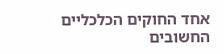אחד החוקים הכלכליים החשובים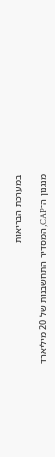במערכת הבריאות

מנגנון ה־CAP, המסדיר התחשבנות של 20 מיליארד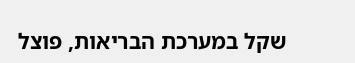שקל במערכת הבריאות, פוצל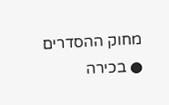מחוק ההסדרים ● בכירה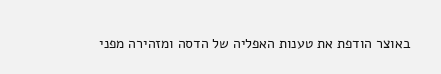באוצר הודפת את טענות האפליה של הדסה ומזהירה מפני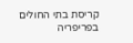קריסת בתי החולים בפריפריה